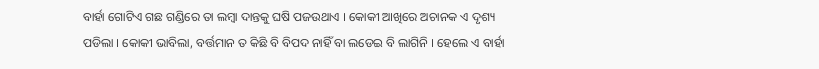ବାର୍ହା ଗୋଟିଏ ଗଛ ଗଣ୍ଡିରେ ତା ଲମ୍ବା ଦାନ୍ତକୁ ଘଷି ପଜଉଥାଏ । କୋକୀ ଆଖିରେ ଅଚାନକ ଏ ଦୃଶ୍ୟ ପଡିଲା । କୋକୀ ଭାବିଲା, ବର୍ତ୍ତମାନ ତ କିଛି ବି ବିପଦ ନାହିଁ ବା ଲଡେଇ ବି ଲାଗିନି । ହେଲେ ଏ ବାର୍ହା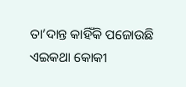ତା’ଦାନ୍ତ କାହିଁକି ପଜୋଉଛି ଏଇକଥା କୋକୀ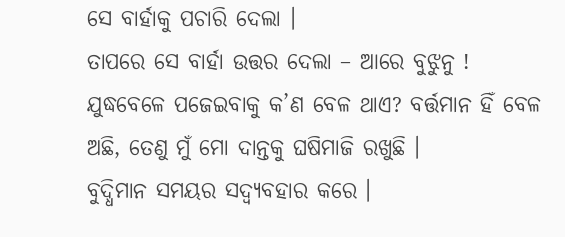ସେ ବାର୍ହାକୁ ପଚାରି ଦେଲା ।
ତାପରେ ସେ ବାର୍ହା ଉତ୍ତର ଦେଲା – ଆରେ ବୁଝୁନୁ ! ଯୁଦ୍ଧବେଳେ ପଜେଇବାକୁ କ’ଣ ବେଳ ଥାଏ? ବର୍ତ୍ତମାନ ହିଁ ବେଳ ଅଛି, ତେଣୁ ମୁଁ ମୋ ଦାନ୍ତକୁ ଘଷିମାଜି ରଖୁଛି ।
ବୁଦ୍ଧିମାନ ସମୟର ସଦ୍ବ୍ୟବହାର କରେ ।